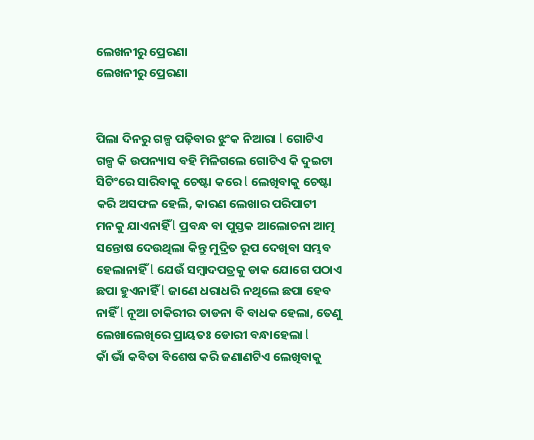ଲେଖନୀରୁ ପ୍ରେରଣା
ଲେଖନୀରୁ ପ୍ରେରଣା


ପିଲା ଦିନରୁ ଗଳ୍ପ ପଢ଼ିବାର ଝୁଂକ ନିଆରା l ଗୋଟିଏ ଗଳ୍ପ କି ଉପନ୍ୟାସ ବହି ମିଳିଗଲେ ଗୋଟିଏ କି ଦୁଇଟା ସିଟିଂରେ ସାରିବାକୁ ଚେଷ୍ଟା କରେ l ଲେଖିବାକୁ ଚେଷ୍ଟା କରି ଅସଫଳ ହେଲି, କାରଣ ଲେଖାର ପରିପାଟୀ ମନକୁ ଯାଏନାହିଁ l ପ୍ରବନ୍ଧ ବା ପୁସ୍ତକ ଆଲୋଚନା ଆତ୍ମ ସନ୍ତୋଷ ଦେଉଥିଲା କିନ୍ତୁ ମୁଦ୍ରିତ ରୂପ ଦେଖିବା ସମ୍ଭବ ହେଲାନାହିଁ l ଯେଉଁ ସମ୍ବାଦପତ୍ରକୁ ଡାକ ଯୋଗେ ପଠାଏ ଛପା ହୁଏନାହିଁ l ଜାଣେ ଧରାଧରି ନଥିଲେ ଛପା ହେବ ନାହିଁ l ନୂଆ ଚାକିରୀର ତାଡନା ବି ବାଧକ ହେଲା, ତେଣୁ ଲେଖାଲେଖିରେ ପ୍ରାୟତଃ ଡୋରୀ ବନ୍ଧାହେଲା l
କାଁ ଭାଁ କବିତା ବିଶେଷ କରି ଜଣାଣଟିଏ ଲେଖିବାକୁ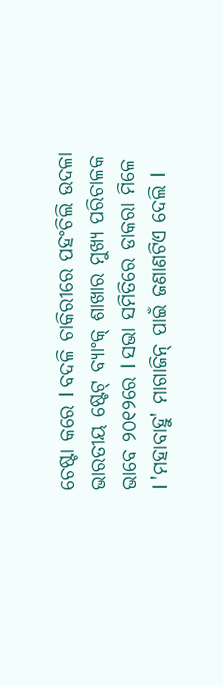ଚେଷ୍ଟା କରେ l ବଦଳି ଚାକିରୀରେ ପହଂଚିଲି ଉଦଳା ଭାରତୀୟ ଷ୍ଟେଟ୍ ବ୍ୟାଂକ୍ ଶାଖାର ମୁଖ୍ୟ ପରିଚାଳକ ଭାବେ ୨୦୧୨ରେ l ସଭା ସମିତିରେ ଡାକରା ମିଳେ l 'ମହାବାହୁ' ମାଗାଜିନ୍ ପାଇଁ ଜଣାଣଟିଏ ଦେଲି l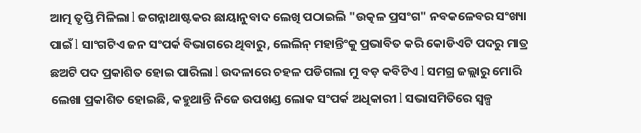ଆତ୍ମ ତୃପ୍ତି ମିଳିଲା l ଜଗନ୍ନାଥାଷ୍ଟକର ଛାୟାନୁବାଦ ଲେଖି ପଠାଇଲି "ଉତ୍କଳ ପ୍ରସଂଗ" ନବକଳେବର ସଂଖ୍ୟା ପାଇଁ l ସାଂଗଟିଏ ଜନ ସଂପର୍କ ବିଭାଗରେ ଥିବାରୁ, ଲେଲିନ୍ ମହାନ୍ତିଂକୁ ପ୍ରଭାବିତ କରି କୋଡିଏଟି ପଦରୁ ମାତ୍ର ଛଅଟି ପଦ ପ୍ରକାଶିତ ହୋଇ ପାରିଲା l ଉଦଳାରେ ଚହଳ ପଡିଗଲା ମୁ ବଡ଼ କବିଟିଏ l ସମଗ୍ର ଜଲ୍ଲାରୁ ମୋରି ଲେଖା ପ୍ରକାଶିତ ହୋଇଛି, କହୁଥାନ୍ତି ନିଜେ ଉପଖଣ୍ଡ ଲୋକ ସଂପର୍କ ଅଧିକାରୀ l ସଭାସମିତିରେ ସ୍ୱଳ୍ପ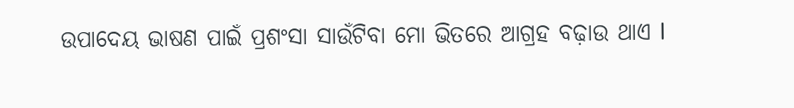ଉପାଦେୟ ଭାଷଣ ପାଇଁ ପ୍ରଶଂସା ସାଉଁଟିବା ମୋ ଭିତରେ ଆଗ୍ରହ ବଢ଼ାଉ ଥାଏ l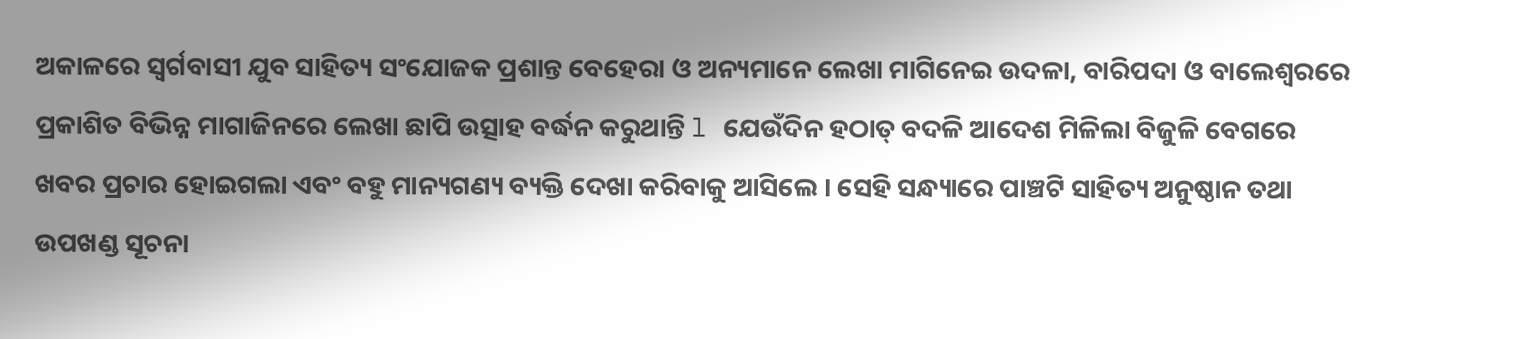ଅକାଳରେ ସ୍ୱର୍ଗବାସୀ ଯୁବ ସାହିତ୍ୟ ସଂଯୋଜକ ପ୍ରଶାନ୍ତ ବେହେରା ଓ ଅନ୍ୟମାନେ ଲେଖା ମାଗିନେଇ ଉଦଳା, ବାରିପଦା ଓ ବାଲେଶ୍ୱରରେ ପ୍ରକାଶିତ ବିଭିନ୍ନ ମାଗାଜିନରେ ଲେଖା ଛାପି ଉତ୍ସାହ ବର୍ଦ୍ଧନ କରୁଥାନ୍ତି l ଯେଉଁଦିନ ହଠାତ୍ ବଦଳି ଆଦେଶ ମିଳିଲା ବିଜୁଳି ବେଗରେ ଖବର ପ୍ରଚାର ହୋଇଗଲା ଏବଂ ବହୁ ମାନ୍ୟଗଣ୍ୟ ବ୍ୟକ୍ତି ଦେଖା କରିବାକୁ ଆସିଲେ । ସେହି ସନ୍ଧ୍ୟାରେ ପାଞ୍ଚଟି ସାହିତ୍ୟ ଅନୁଷ୍ଠାନ ତଥା ଉପଖଣ୍ଡ ସୂଚନା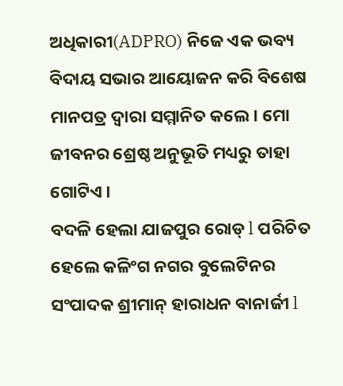ଅଧିକାରୀ(ADPRO) ନିଜେ ଏକ ଭବ୍ୟ ବିଦାୟ ସଭାର ଆୟୋଜନ କରି ବିଶେଷ ମାନପତ୍ର ଦ୍ଵାରା ସମ୍ମାନିତ କଲେ। ମୋ ଜୀବନର ଶ୍ରେଷ୍ଠ ଅନୁଭୂତି ମଧ୍ୟରୁ ତାହା ଗୋଟିଏ।
ବଦଳି ହେଲା ଯାଜପୁର ରୋଡ୍ l ପରିଚିତ ହେଲେ କଳିଂଗ ନଗର ବୁଲେଟିନର ସଂପାଦକ ଶ୍ରୀମାନ୍ ହାରାଧନ ବାନାର୍ଜୀ l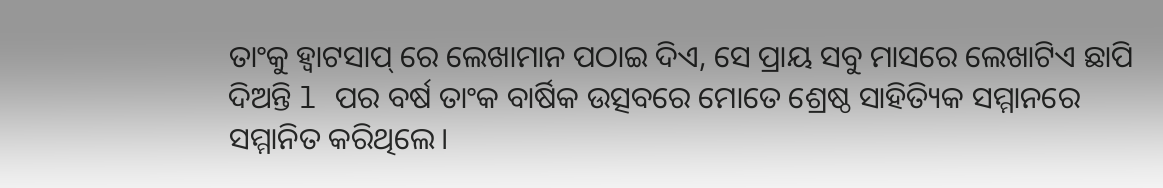ତାଂକୁ ହ୍ୱାଟସାପ୍ ରେ ଲେଖାମାନ ପଠାଇ ଦିଏ, ସେ ପ୍ରାୟ ସବୁ ମାସରେ ଲେଖାଟିଏ ଛାପି ଦିଅନ୍ତି l ପର ବର୍ଷ ତାଂକ ବାର୍ଷିକ ଉତ୍ସବରେ ମୋତେ ଶ୍ରେଷ୍ଠ ସାହିତ୍ୟିକ ସମ୍ମାନରେ ସମ୍ମାନିତ କରିଥିଲେ।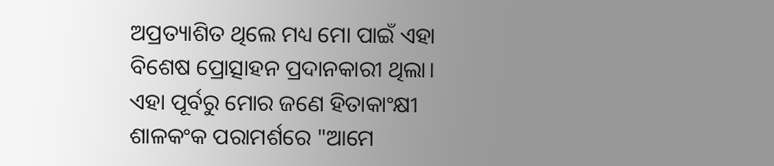ଅପ୍ରତ୍ୟାଶିତ ଥିଲେ ମଧ୍ୟ ମୋ ପାଇଁ ଏହା ବିଶେଷ ପ୍ରୋତ୍ସାହନ ପ୍ରଦାନକାରୀ ଥିଲା।
ଏହା ପୂର୍ବରୁ ମୋର ଜଣେ ହିତାକାଂକ୍ଷୀ ଶାଳକଂକ ପରାମର୍ଶରେ "ଆମେ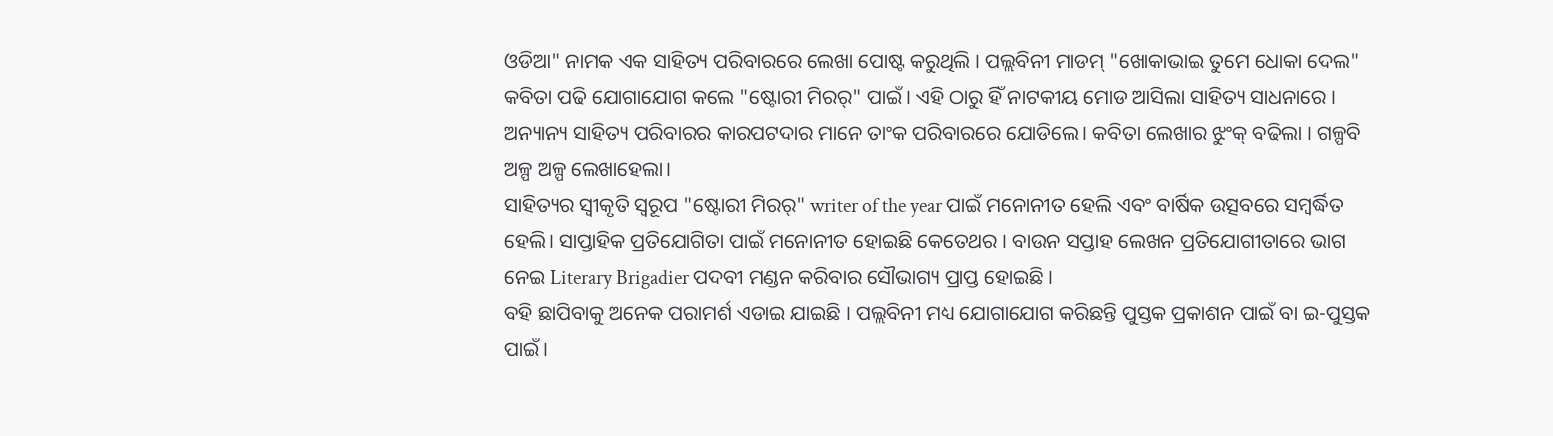ଓଡିଆ" ନାମକ ଏକ ସାହିତ୍ୟ ପରିବାରରେ ଲେଖା ପୋଷ୍ଟ କରୁଥିଲି । ପଲ୍ଲବିନୀ ମାଡମ୍ "ଖୋକାଭାଇ ତୁମେ ଧୋକା ଦେଲ" କବିତା ପଢି ଯୋଗାଯୋଗ କଲେ "ଷ୍ଟୋରୀ ମିରର୍" ପାଇଁ। ଏହି ଠାରୁ ହିଁ ନାଟକୀୟ ମୋଡ ଆସିଲା ସାହିତ୍ୟ ସାଧନାରେ । ଅନ୍ୟାନ୍ୟ ସାହିତ୍ୟ ପରିବାରର କାରପଟଦାର ମାନେ ତାଂକ ପରିବାରରେ ଯୋଡିଲେ। କବିତା ଲେଖାର ଝୁଂକ୍ ବଢିଲା । ଗଳ୍ପବି ଅଳ୍ପ ଅଳ୍ପ ଲେଖାହେଲା।
ସାହିତ୍ୟର ସ୍ୱୀକୃତି ସ୍ୱରୂପ "ଷ୍ଟୋରୀ ମିରର୍" writer of the year ପାଇଁ ମନୋନୀତ ହେଲି ଏବଂ ବାର୍ଷିକ ଉତ୍ସବରେ ସମ୍ବର୍ଦ୍ଧିତ ହେଲି। ସାପ୍ତାହିକ ପ୍ରତିଯୋଗିତା ପାଇଁ ମନୋନୀତ ହୋଇଛି କେତେଥର । ବାଉନ ସପ୍ତାହ ଲେଖନ ପ୍ରତିଯୋଗୀତାରେ ଭାଗ ନେଇ Literary Brigadier ପଦବୀ ମଣ୍ଡନ କରିବାର ସୌଭାଗ୍ୟ ପ୍ରାପ୍ତ ହୋଇଛି ।
ବହି ଛାପିବାକୁ ଅନେକ ପରାମର୍ଶ ଏଡାଇ ଯାଇଛି । ପଲ୍ଲବିନୀ ମଧ୍ୟ ଯୋଗାଯୋଗ କରିଛନ୍ତି ପୁସ୍ତକ ପ୍ରକାଶନ ପାଇଁ ବା ଇ-ପୁସ୍ତକ ପାଇଁ।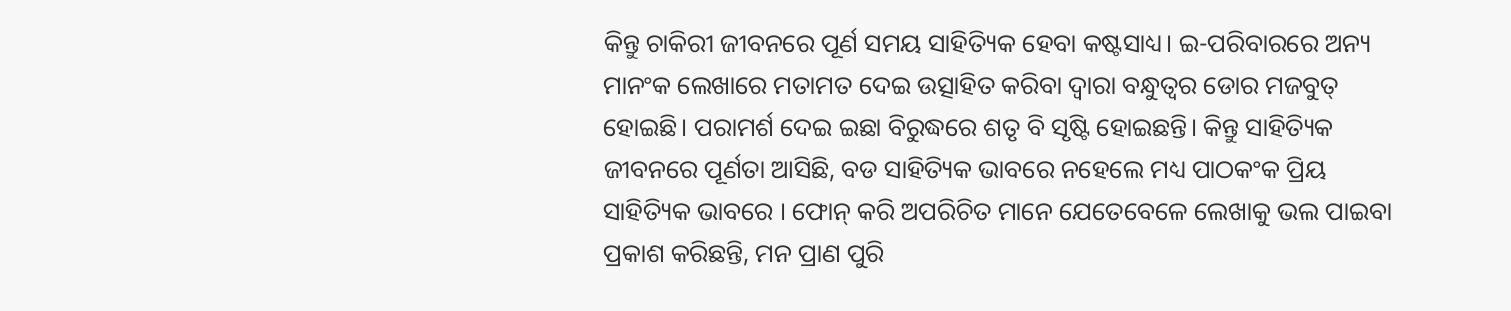କିନ୍ତୁ ଚାକିରୀ ଜୀବନରେ ପୂର୍ଣ ସମୟ ସାହିତ୍ୟିକ ହେବା କଷ୍ଟସାଧ୍ୟ। ଇ-ପରିବାରରେ ଅନ୍ୟ ମାନଂକ ଲେଖାରେ ମତାମତ ଦେଇ ଉତ୍ସାହିତ କରିବା ଦ୍ବାରା ବନ୍ଧୁତ୍ୱର ଡୋର ମଜବୁତ୍ ହୋଇଛି। ପରାମର୍ଶ ଦେଇ ଇଛା ବିରୁଦ୍ଧରେ ଶତୃ ବି ସୃଷ୍ଟି ହୋଇଛନ୍ତି। କିନ୍ତୁ ସାହିତ୍ୟିକ ଜୀବନରେ ପୂର୍ଣତା ଆସିଛି, ବଡ ସାହିତ୍ୟିକ ଭାବରେ ନହେଲେ ମଧ୍ୟ ପାଠକଂକ ପ୍ରିୟ ସାହିତ୍ୟିକ ଭାବରେ । ଫୋନ୍ କରି ଅପରିଚିତ ମାନେ ଯେତେବେଳେ ଲେଖାକୁ ଭଲ ପାଇବା ପ୍ରକାଶ କରିଛନ୍ତି, ମନ ପ୍ରାଣ ପୁରି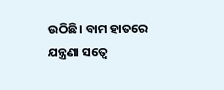ଉଠିଛି। ବାମ ହାତରେ ଯନ୍ତ୍ରଣା ସତ୍ୱେ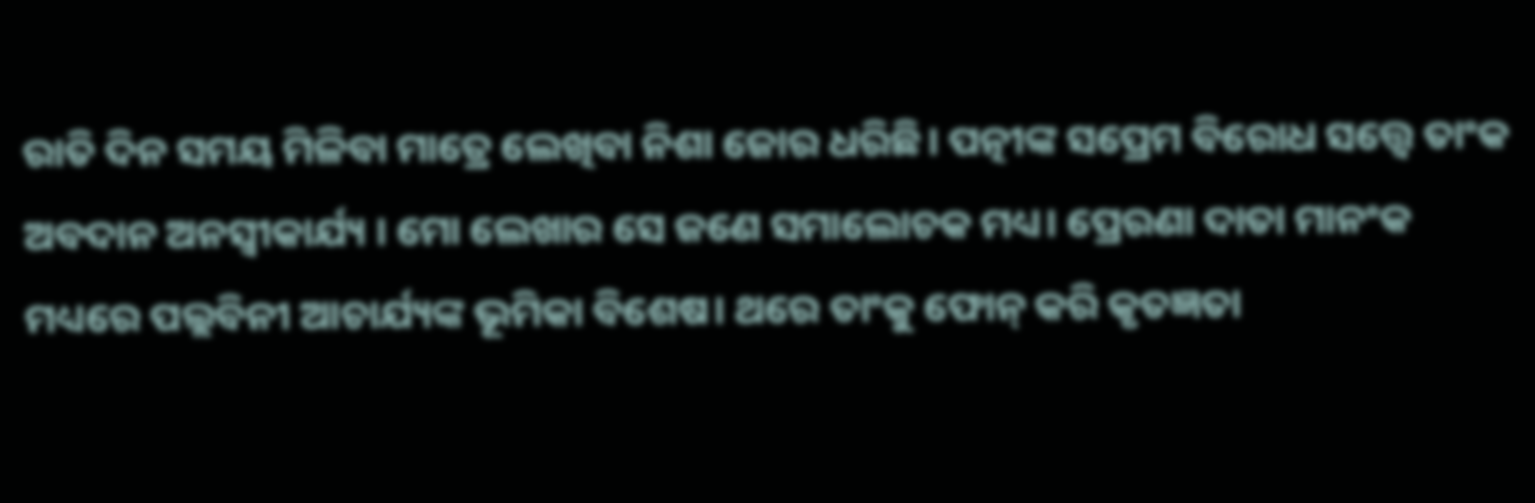ରାତି ଦିନ ସମୟ ମିଳିବା ମାତ୍ରେ ଲେଖିବା ନିଶା ଜୋର ଧରିଛି। ପତ୍ନୀଙ୍କ ସପ୍ରେମ ବିରୋଧ ସତ୍ତ୍ଵେ ତାଂକ ଅବଦାନ ଅନସ୍ୱୀକାର୍ଯ୍ୟ । ମୋ ଲେଖାର ସେ ଜଣେ ସମାଲୋଚକ ମଧ୍ୟ। ପ୍ରେରଣା ଦାତା ମାନଂକ ମଧ୍ୟରେ ପଲ୍ଲବିନୀ ଆଚାର୍ଯ୍ୟଙ୍କ ଭୂମିକା ବିଶେଷ। ଥରେ ତାଂକୁ ଫୋନ୍ କରି କୃତଜ୍ଞତା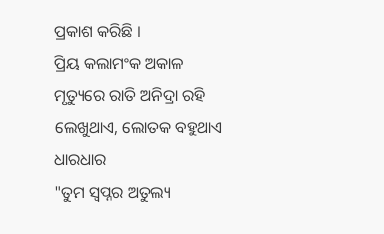ପ୍ରକାଶ କରିଛି ।
ପ୍ରିୟ କଲାମଂକ ଅକାଳ ମୃତ୍ୟୁରେ ରାତି ଅନିଦ୍ରା ରହି ଲେଖୁଥାଏ, ଲୋତକ ବହୁଥାଏ ଧାରଧାର
"ତୁମ ସ୍ୱପ୍ନର ଅତୁଲ୍ୟ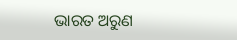ଭାରତ ଅରୁଣ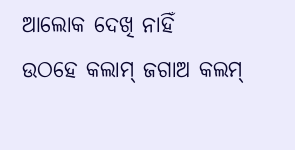ଆଲୋକ ଦେଖି ନାହିଁ
ଉଠହେ କଲାମ୍ ଜଗାଅ କଲମ୍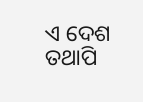ଏ ଦେଶ ତଥାପି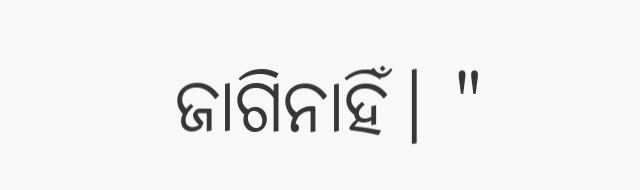ଜାଗିନାହିଁ। "